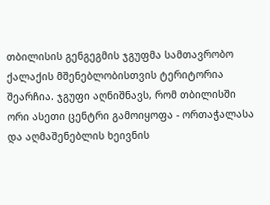თბილისის გენგეგმის ჯგუფმა სამთავრობო ქალაქის მშენებლობისთვის ტერიტორია შეარჩია. ჯგუფი აღნიშნავს, რომ თბილისში ორი ასეთი ცენტრი გამოიყოფა - ორთაჭალასა და აღმაშენებლის ხეივნის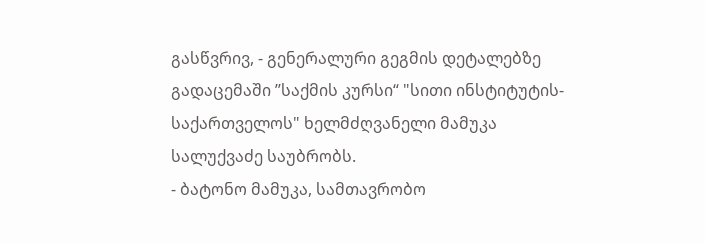გასწვრივ, - გენერალური გეგმის დეტალებზე გადაცემაში ’’საქმის კურსი“ "სითი ინსტიტუტის-საქართველოს" ხელმძღვანელი მამუკა სალუქვაძე საუბრობს.
- ბატონო მამუკა, სამთავრობო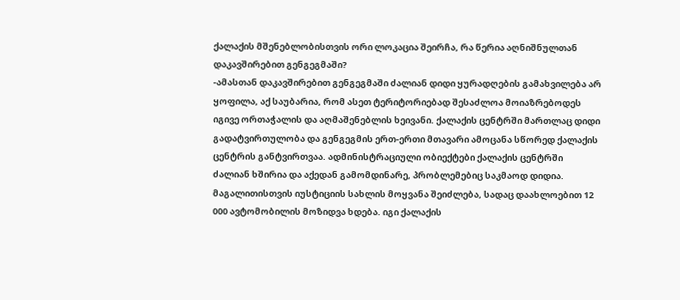ქალაქის მშენებლობისთვის ორი ლოკაცია შეირჩა, რა წერია აღნიშნულთან დაკავშირებით გენგეგმაში?
-ამასთან დაკავშირებით გენგეგმაში ძალიან დიდი ყურადღების გამახვილება არ ყოფილა, აქ საუბარია, რომ ასეთ ტერიტორიებად შესაძლოა მოიაზრებოდეს იგივე ორთაჭალის და აღმაშენებლის ხეივანი. ქალაქის ცენტრში მართლაც დიდი გადატვირთულობა და გენგეგმის ერთ-ერთი მთავარი ამოცანა სწორედ ქალაქის ცენტრის განტვირთვაა. ადმინისტრაციული ობიექტები ქალაქის ცენტრში ძალიან ხშირია და აქედან გამომდინარე, პრობლემებიც საკმაოდ დიდია. მაგალითისთვის იუსტიციის სახლის მოყვანა შეიძლება, სადაც დაახლოებით 12 000 ავტომობილის მოზიდვა ხდება. იგი ქალაქის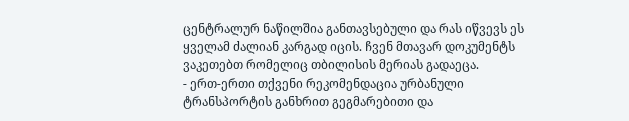ცენტრალურ ნაწილშია განთავსებული და რას იწვევს ეს ყველამ ძალიან კარგად იცის. ჩვენ მთავარ დოკუმენტს ვაკეთებთ რომელიც თბილისის მერიას გადაეცა.
- ერთ-ერთი თქვენი რეკომენდაცია ურბანული ტრანსპორტის განხრით გეგმარებითი და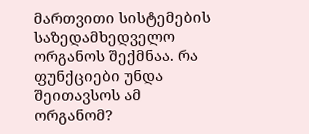მართვითი სისტემების საზედამხედველო ორგანოს შექმნაა. რა ფუნქციები უნდა შეითავსოს ამ ორგანომ?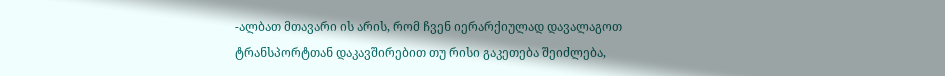-ალბათ მთავარი ის არის, რომ ჩვენ იერარქიულად დავალაგოთ ტრანსპორტთან დაკავშირებით თუ რისი გაკეთება შეიძლება,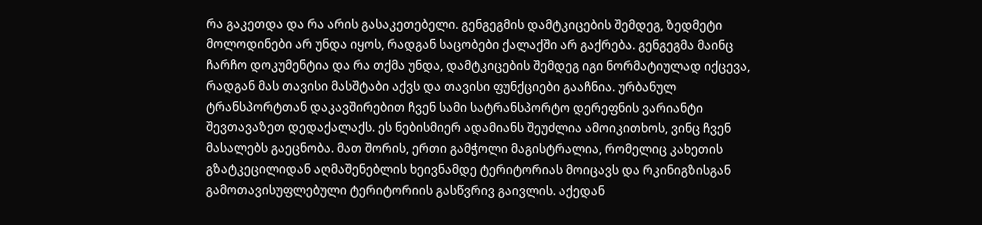რა გაკეთდა და რა არის გასაკეთებელი. გენგეგმის დამტკიცების შემდეგ, ზედმეტი მოლოდინები არ უნდა იყოს, რადგან საცობები ქალაქში არ გაქრება. გენგეგმა მაინც ჩარჩო დოკუმენტია და რა თქმა უნდა, დამტკიცების შემდეგ იგი ნორმატიულად იქცევა, რადგან მას თავისი მასშტაბი აქვს და თავისი ფუნქციები გააჩნია. ურბანულ ტრანსპორტთან დაკავშირებით ჩვენ სამი სატრანსპორტო დერეფნის ვარიანტი შევთავაზეთ დედაქალაქს. ეს ნებისმიერ ადამიანს შეუძლია ამოიკითხოს, ვინც ჩვენ მასალებს გაეცნობა. მათ შორის, ერთი გამჭოლი მაგისტრალია, რომელიც კახეთის გზატკეცილიდან აღმაშენებლის ხეივნამდე ტერიტორიას მოიცავს და რკინიგზისგან გამოთავისუფლებული ტერიტორიის გასწვრივ გაივლის. აქედან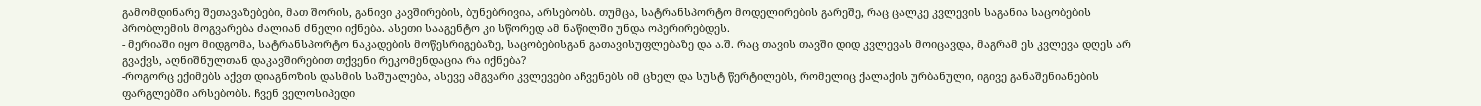გამომდინარე შეთავაზებები, მათ შორის, განივი კავშირების, ბუნებრივია, არსებობს. თუმცა, სატრანსპორტო მოდელირების გარეშე, რაც ცალკე კვლევის საგანია საცობების პრობლემის მოგვარება ძალიან ძნელი იქნება. ასეთი სააგენტო კი სწორედ ამ ნაწილში უნდა ოპერირებდეს.
- მერიაში იყო მიდგომა, სატრანსპორტო ნაკადების მოწესრიგებაზე, საცობებისგან გათავისუფლებაზე და ა.შ. რაც თავის თავში დიდ კვლევას მოიცავდა, მაგრამ ეს კვლევა დღეს არ გვაქვს, აღნიშნულთან დაკავშირებით თქვენი რეკომენდაცია რა იქნება?
-როგორც ექიმებს აქვთ დიაგნოზის დასმის საშუალება, ასევე ამგვარი კვლევები აჩვენებს იმ ცხელ და სუსტ წერტილებს, რომელიც ქალაქის ურბანული, იგივე განაშენიანების ფარგლებში არსებობს. ჩვენ ველოსიპედი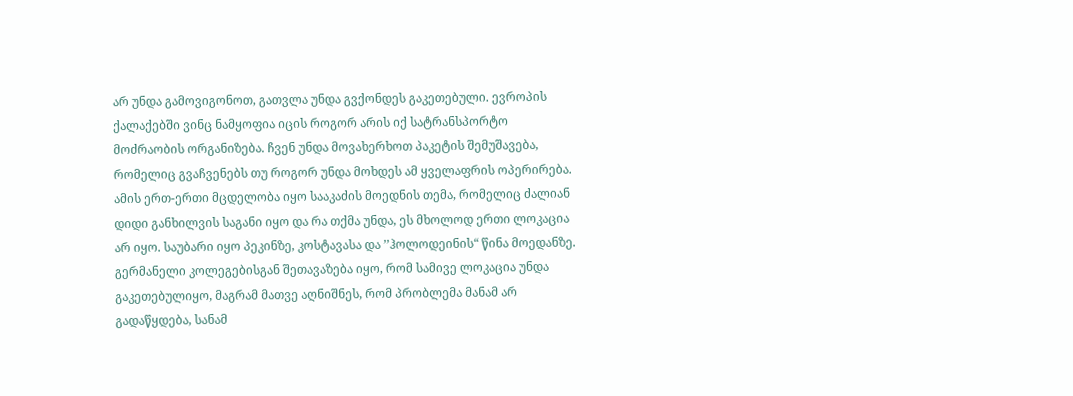არ უნდა გამოვიგონოთ, გათვლა უნდა გვქონდეს გაკეთებული. ევროპის ქალაქებში ვინც ნამყოფია იცის როგორ არის იქ სატრანსპორტო მოძრაობის ორგანიზება. ჩვენ უნდა მოვახერხოთ პაკეტის შემუშავება, რომელიც გვაჩვენებს თუ როგორ უნდა მოხდეს ამ ყველაფრის ოპერირება. ამის ერთ-ერთი მცდელობა იყო სააკაძის მოედნის თემა, რომელიც ძალიან დიდი განხილვის საგანი იყო და რა თქმა უნდა, ეს მხოლოდ ერთი ლოკაცია არ იყო. საუბარი იყო პეკინზე, კოსტავასა და ’’ჰოლოდეინის“ წინა მოედანზე. გერმანელი კოლეგებისგან შეთავაზება იყო, რომ სამივე ლოკაცია უნდა გაკეთებულიყო, მაგრამ მათვე აღნიშნეს, რომ პრობლემა მანამ არ გადაწყდება, სანამ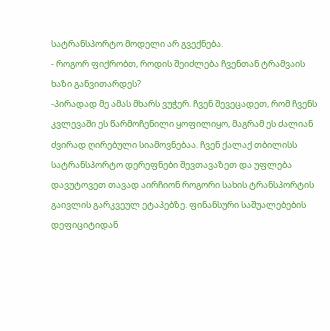სატრანსპორტო მოდელი არ გვექნება.
- როგორ ფიქრობთ, როდის შეიძლება ჩვენთან ტრამვაის ხაზი განვითარდეს?
-პირადად მე ამას მხარს ვუჭერ. ჩვენ შევეცადეთ, რომ ჩვენს კვლევაში ეს წარმოჩენილი ყოფილიყო, მაგრამ ეს ძალიან ძვირად ღირებული სიამოვნებაა. ჩვენ ქალაქ თბილისს სატრანსპორტო დერეფნები შევთავაზეთ და უფლება დავუტოვეთ თავად აირჩიონ როგორი სახის ტრანსპორტის გაივლის გარკვეულ ეტაპებზე. ფინანსური საშუალებების დეფიციტიდან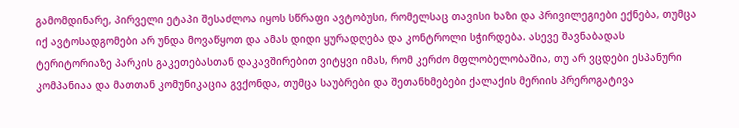გამომდინარე, პირველი ეტაპი შესაძლოა იყოს სწრაფი ავტობუსი, რომელსაც თავისი ხაზი და პრივილეგიები ექნება, თუმცა იქ ავტოსადგომები არ უნდა მოვაწყოთ და ამას დიდი ყურადღება და კონტროლი სჭირდება. ასევე შავნაბადას ტერიტორიაზე პარკის გაკეთებასთან დაკავშირებით ვიტყვი იმას, რომ კერძო მფლობელობაშია, თუ არ ვცდები ესპანური კომპანიაა და მათთან კომუნიკაცია გვქონდა, თუმცა საუბრები და შეთანხმებები ქალაქის მერიის პრეროგატივა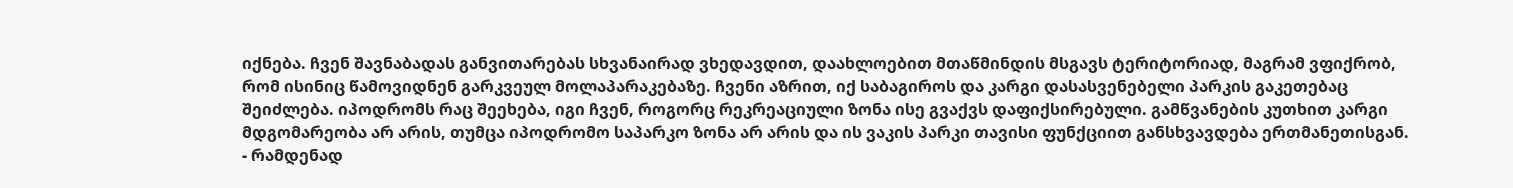იქნება. ჩვენ შავნაბადას განვითარებას სხვანაირად ვხედავდით, დაახლოებით მთაწმინდის მსგავს ტერიტორიად, მაგრამ ვფიქრობ, რომ ისინიც წამოვიდნენ გარკვეულ მოლაპარაკებაზე. ჩვენი აზრით, იქ საბაგიროს და კარგი დასასვენებელი პარკის გაკეთებაც შეიძლება. იპოდრომს რაც შეეხება, იგი ჩვენ, როგორც რეკრეაციული ზონა ისე გვაქვს დაფიქსირებული. გამწვანების კუთხით კარგი მდგომარეობა არ არის, თუმცა იპოდრომო საპარკო ზონა არ არის და ის ვაკის პარკი თავისი ფუნქციით განსხვავდება ერთმანეთისგან.
- რამდენად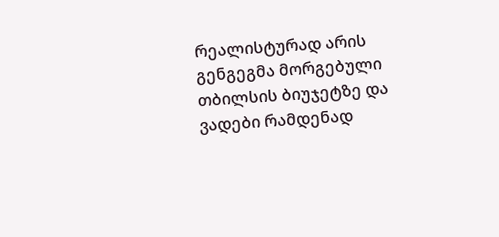რეალისტურად არის გენგეგმა მორგებული თბილსის ბიუჯეტზე და ვადები რამდენად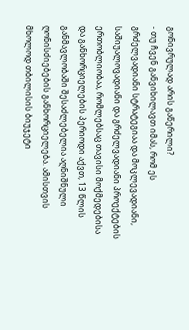გონივრულად არის გაწერილი?
- თუ ჩვენ განვიხილავთ იმას, რომ ეს გრძელვადიანი სტრატეგიაა და მოკლევადიანი, საშიუალოვადიანი და გრძელვადიანი პროექტების ერთობლიობაა, რომლებსაც თავისი მოქმედებისა და განხორციელების პერიოდი აქვთ, 13 წლის განმავლობაში შესაძლებელია აღნიშნული ღონისძიებების განხორციელება. ამისთვის მხოლოდ თბილისის ბიუჯეტი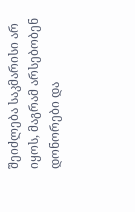შეიძლება საკმარისი არ იყოს, მაგრამ არსებობენ დონორები და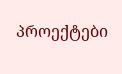პროექტები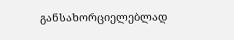განსახორციელებლად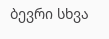ბევრი სხვა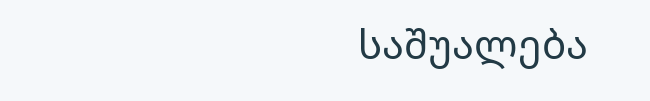საშუალება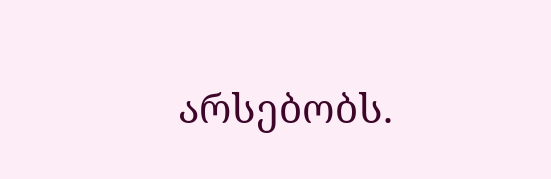არსებობს.